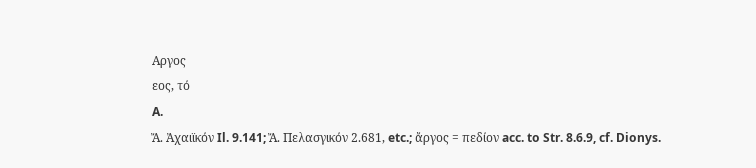Αργος
εος, τό
A.
Ἄ. Ἀχαιϊκόν Il. 9.141; Ἄ. Πελασγικόν 2.681, etc.; ἄργος = πεδίον acc. to Str. 8.6.9, cf. Dionys.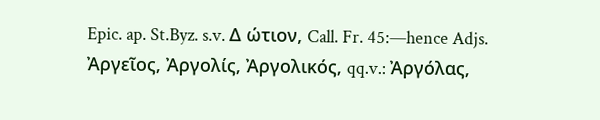Epic. ap. St.Byz. s.v. Δ ώτιον, Call. Fr. 45:—hence Adjs. Ἀργεῖος, Ἀργολίς, Ἀργολικός, qq.v.: Ἀργόλας,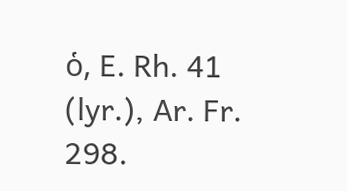ὁ, E. Rh. 41 (lyr.), Ar. Fr. 298.